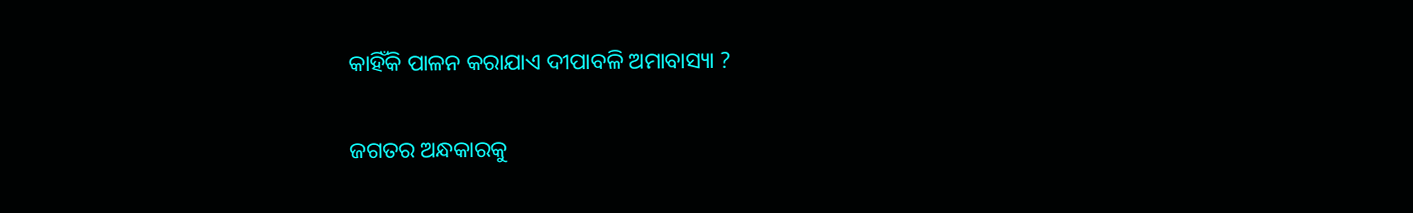କାହିଁକି ପାଳନ କରାଯାଏ ଦୀପାବଳି ଅମାବାସ୍ୟା ?

ଜଗତର ଅନ୍ଧକାରକୁ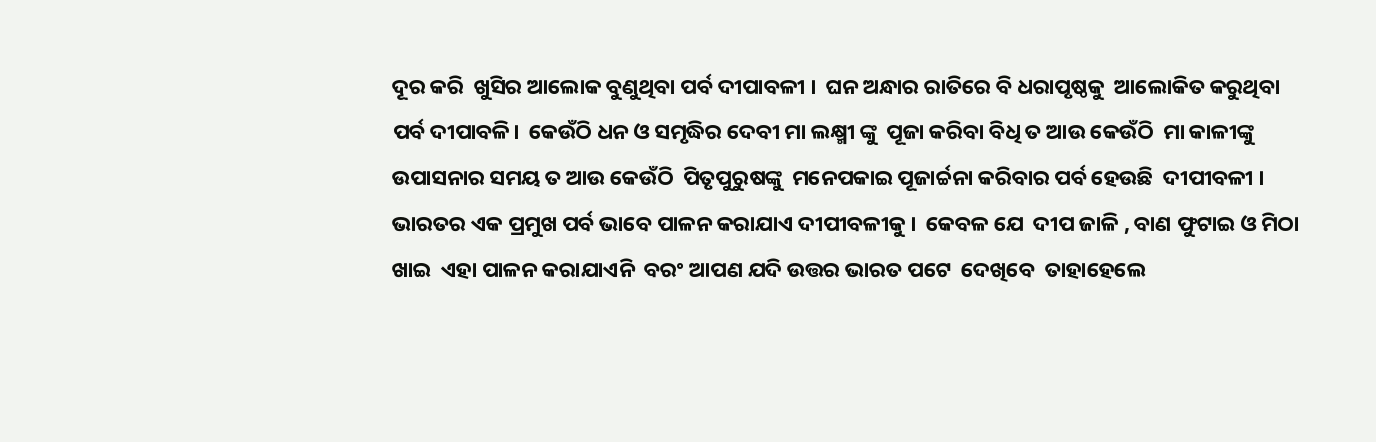ଦୂର କରି  ଖୁସିର ଆଲୋକ ବୁଣୁଥିବା ପର୍ବ ଦୀପାବଳୀ ।  ଘନ ଅନ୍ଧାର ରାତିରେ ବି ଧରାପୃଷ୍ଠକୁ  ଆଲୋକିତ କରୁଥିବା ପର୍ବ ଦୀପାବଳି।  କେଉଁଠି ଧନ ଓ ସମୃଦ୍ଧିର ଦେବୀ ମା ଲକ୍ଷ୍ମୀ ଙ୍କୁ  ପୂଜା କରିବା ବିଧି ତ ଆଉ କେଉଁଠି  ମା କାଳୀଙ୍କୁ  ଉପାସନାର ସମୟ ତ ଆଉ କେଉଁଠି  ପିତୃପୁରୁଷଙ୍କୁ  ମନେପକାଇ ପୂଜାର୍ଚ୍ଚନା କରିବାର ପର୍ବ ହେଉଛି  ଦୀପୀବଳୀ ।  ଭାରତର ଏକ ପ୍ରମୁଖ ପର୍ବ ଭାବେ ପାଳନ କରାଯାଏ ଦୀପୀବଳୀକୁ ।  କେବଳ ଯେ  ଦୀପ ଜାଳି , ବାଣ ଫୁଟାଇ ଓ ମିଠା ଖାଇ  ଏହା ପାଳନ କରାଯାଏନି  ବରଂ ଆପଣ ଯଦି ଉତ୍ତର ଭାରତ ପଟେ  ଦେଖିବେ  ତାହାହେଲେ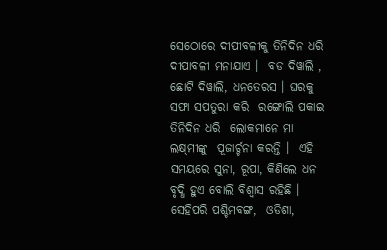ସେଠୋରେ ଦୀପୀବଳୀକୁ ତିନିଦିନ ଧରି ଦୀପାବଳୀ ମନାଯାଏ ।  ବଡ ଦିୱାଲି , ଛୋଟି ଦିୱାଲି, ଧନତେରସ । ଘରକୁ ସଫା ସପତୁରା କରି  ରଙ୍ଗୋଲି ପକାଇ ତିନିଦିନ ଧରି  ଲୋକମାନେ ମା ଲକ୍ଷ୍‌ମୀଙ୍କୁ  ପୂଜାର୍ଚ୍ଚନା କରନ୍ତି ।  ଏହି ସମୟରେ ସୁନା, ରୂପା, କିଣିଲେ ଧନ ବୃଦ୍ଧି ହୁଏ ବୋଲି ବିଶ୍ୱାସ ରହିଛି ।  ସେହିପରି ପଶ୍ଚିମବଙ୍ଗ,  ଓଡିଶା,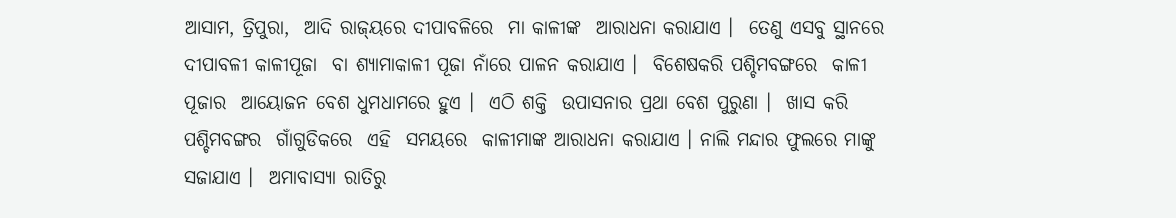ଆସାମ, ତ୍ରିପୁରା,  ଆଦି ରାଜ୍‌ୟରେ ଦୀପାବଳିରେ  ମା କାଳୀଙ୍କ  ଆରାଧନା କରାଯାଏ ।  ତେଣୁ ଏସବୁ ସ୍ଥାନରେ  ଦୀପାବଳୀ କାଳୀପୂଜା  ବା ଶ୍ୟାମାକାଳୀ ପୂଜା ନାଁରେ ପାଳନ କରାଯାଏ ।  ବିଶେଷକରି ପଶ୍ଚିମବଙ୍ଗରେ  କାଳୀ ପୂଜାର  ଆୟୋଜନ ବେଶ ଧୁମଧାମରେ ହୁଏ ।  ଏଠି ଶକ୍ତି  ଉପାସନାର ପ୍ରଥା ବେଶ ପୁରୁଣା ।  ଖାସ କରି ପଶ୍ଚିମବଙ୍ଗର  ଗାଁଗୁଡିକରେ  ଏହି  ସମୟରେ  କାଳୀମାଙ୍କ ଆରାଧନା କରାଯାଏ । ନାଲି ମନ୍ଦାର ଫୁଲରେ ମାଙ୍କୁ ସଜାଯାଏ ।  ଅମାବାସ୍ୟା ରାତିରୁ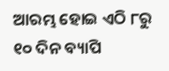ଆରମ୍ଭ ହୋଇ ଏଠି ୮ରୁ ୧୦ ଦିନ ବ୍ୟାପି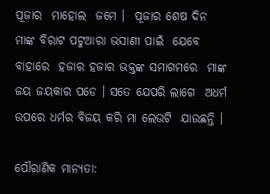ପୂଜାର  ମାହୋଲ  ଜମେ ।  ପୂଜାର ଶେଷ ଦିନ  ମାଙ୍କ ବିରାଟ ପଟୁଆରା ଭସାଣୀ ପାଇଁ  ଯେବେ  ବାହାରେ  ହଜାର ହଜାର ଭକ୍ତଙ୍କ ସମାଗମରେ  ମାଙ୍କ ଜୟ ଜୟକାର ପଡେ । ସତେ ଯେପରି ଲାଗେ  ଅଧର୍ମ ଉପରେ ଧର୍ମର ବିଜୟ କରି ମା ଲେଉଟି  ଯାଉଛନ୍ତି ।

ପୌରାଣିକ ମାନ୍ୟତା: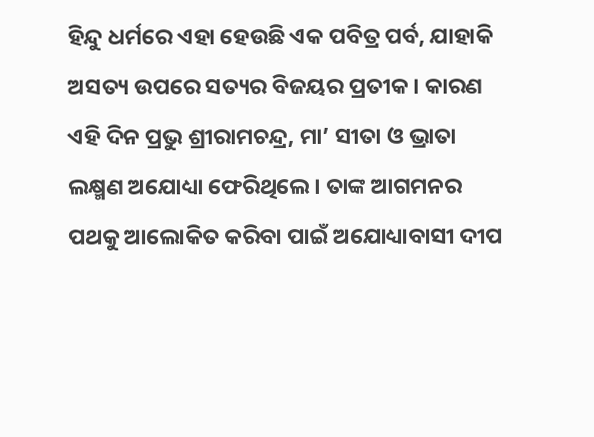ହିନ୍ଦୁ ଧର୍ମରେ ଏହା ହେଉଛି ଏକ ପବିତ୍ର ପର୍ବ, ଯାହାକି ଅସତ୍ୟ ଉପରେ ସତ୍ୟର ବିଜୟର ପ୍ରତୀକ। କାରଣ ଏହି ଦିନ ପ୍ରଭୁ ଶ୍ରୀରାମଚନ୍ଦ୍ର, ମା’ ସୀତା ଓ ଭ୍ରାତା ଲକ୍ଷ୍ମଣ ଅଯୋଧ୍ୟା ଫେରିଥିଲେ। ତାଙ୍କ ଆଗମନର ପଥକୁ ଆଲୋକିତ କରିବା ପାଇଁ ଅଯୋଧ୍ୟାବାସୀ ଦୀପ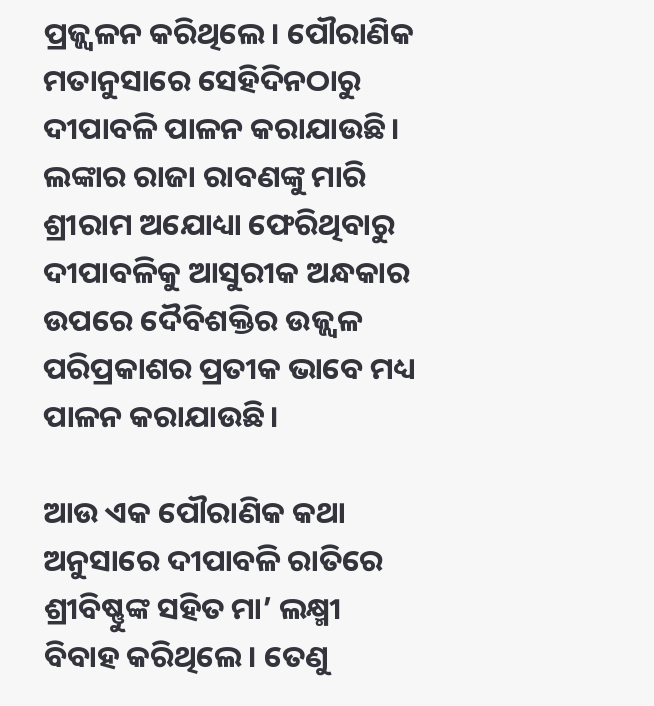ପ୍ରଜ୍ଜ୍ବଳନ କରିଥିଲେ। ପୌରାଣିକ ମତାନୁସାରେ ସେହିଦିନଠାରୁ ଦୀପାବଳି ପାଳନ କରାଯାଉଛି। ଲଙ୍କାର ରାଜା ରାବଣଙ୍କୁ ମାରି ଶ୍ରୀରାମ ଅଯୋଧ୍ୟା ଫେରିଥିବାରୁ ଦୀପାବଳିକୁ ଆସୁରୀକ ଅନ୍ଧକାର ଉପରେ ଦୈବିଶକ୍ତିର ଉଜ୍ଜ୍ବଳ ପରିପ୍ରକାଶର ପ୍ରତୀକ ଭାବେ ମଧ୍ୟ ପାଳନ କରାଯାଉଛି।

ଆଉ ଏକ ପୌରାଣିକ କଥା ଅନୁସାରେ ଦୀପାବଳି ରାତିରେ ଶ୍ରୀବିଷ୍ଣୁଙ୍କ ସହିତ ମା’ ଲକ୍ଷ୍ମୀ ବିବାହ କରିଥିଲେ। ତେଣୁ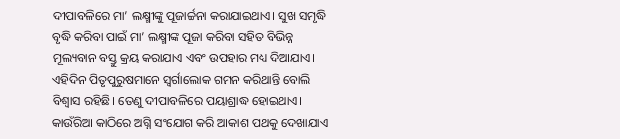ଦୀପାବଳିରେ ମା’ ଲକ୍ଷ୍ମୀଙ୍କୁ ପୂଜାର୍ଚ୍ଚନା କରାଯାଇଥାଏ। ସୁଖ ସମୃଦ୍ଧି ବୃଦ୍ଧି କରିବା ପାଇଁ ମା’ ଲକ୍ଷ୍ମୀଙ୍କ ପୂଜା କରିବା ସହିତ ବିଭିନ୍ନ ମୂଲ୍ୟବାନ ବସ୍ତୁ କ୍ରୟ କରାଯାଏ ଏବଂ ଉପହାର ମଧ୍ୟ ଦିଆଯାଏ। ଏହିଦିନ ପିତୃପୁରୁଷମାନେ ସ୍ବର୍ଗାଲୋକ ଗମନ କରିଥାନ୍ତି ବୋଲି ବିଶ୍ବାସ ରହିଛି। ତେଣୁ ଦୀପାବଳିରେ ପୟାଶ୍ରାଦ୍ଧ ହୋଇଥାଏ। କାଉଁରିଆ କାଠିରେ ଅଗ୍ନି ସଂଯୋଗ କରି ଆକାଶ ପଥକୁ ଦେଖାଯାଏ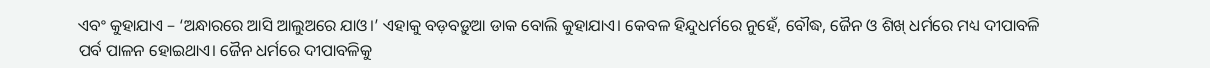ଏବଂ କୁହାଯାଏ – ‘ଅନ୍ଧାରରେ ଆସି ଆଲୁଅରେ ଯାଓ।’ ଏହାକୁ ବଡ଼ବଡ଼ୁଆ ଡାକ ବୋଲି କୁହାଯାଏ। କେବଳ ହିନ୍ଦୁଧର୍ମରେ ନୁହେଁ, ବୌଦ୍ଧ, ଜୈନ ଓ ଶିଖ୍‌ ଧର୍ମରେ ମଧ୍ୟ ଦୀପାବଳି ପର୍ବ ପାଳନ ହୋଇଥାଏ। ଜୈନ ଧର୍ମରେ ଦୀପାବଳିକୁ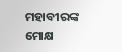ମହାବୀରଙ୍କ ମୋକ୍ଷ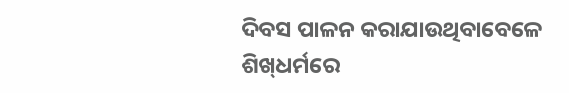ଦିବସ ପାଳନ କରାଯାଉଥିବାବେଳେ ଶିଖ୍‌ଧର୍ମରେ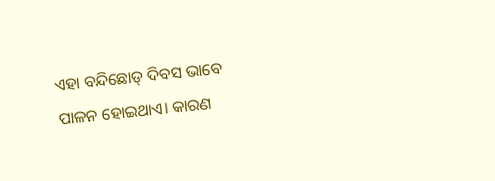ଏହା ବନ୍ଦିଛୋଡ୍‌ ଦିବସ ଭାବେ ପାଳନ ହୋଇଥାଏ। କାରଣ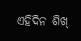ଏହିଦିନ ଶିଖ୍‌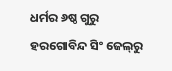ଧର୍ମର ୬ଷ୍ଠ ଗୁରୁ ହରଗୋବିନ୍ଦ ସିଂ ଜେଲ୍‌ରୁ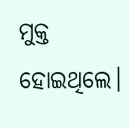ମୁକ୍ତ ହୋଇଥିଲେ।